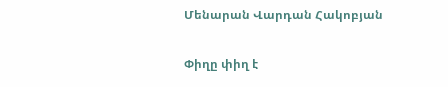Մենարան Վարդան Հակոբյան

Փիղը փիղ է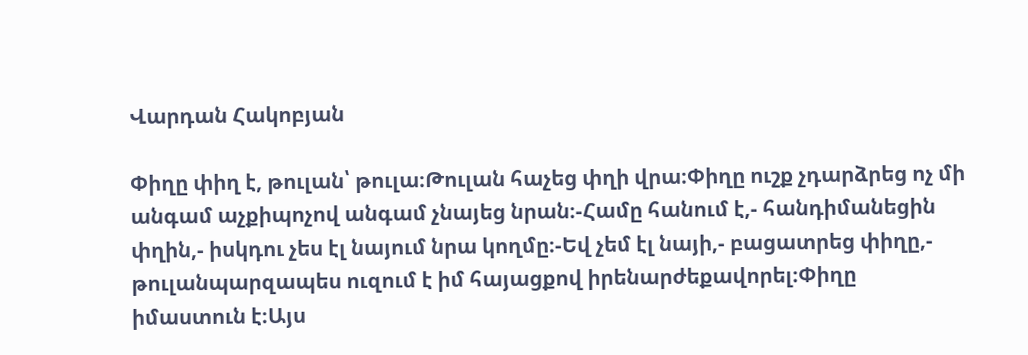Վարդան Հակոբյան

Փիղը փիղ է, թուլան՝ թուլա։Թուլան հաչեց փղի վրա։Փիղը ուշք չդարձրեց ոչ մի անգամ աչքիպոչով անգամ չնայեց նրան։-Համը հանում է,- հանդիմանեցին փղին,- իսկդու չես էլ նայում նրա կողմը։-Եվ չեմ էլ նայի,- բացատրեց փիղը,- թուլանպարզապես ուզում է իմ հայացքով իրենարժեքավորել։Փիղը իմաստուն է։Այս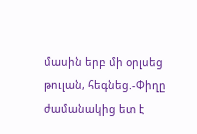մասին երբ մի օրլսեց թուլան, հեգնեց.-Փիղը ժամանակից ետ է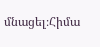մնացել։Հիմա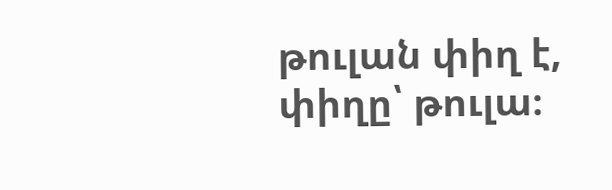թուլան փիղ է, փիղը՝ թուլա։